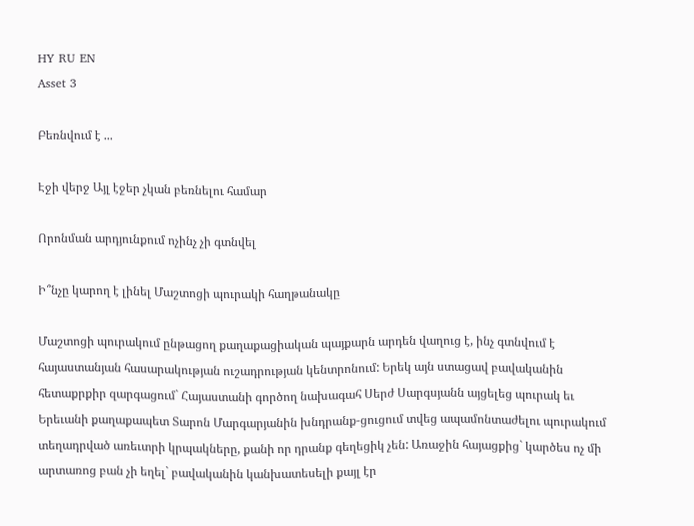HY RU EN
Asset 3

Բեռնվում է ...

Էջի վերջ Այլ էջեր չկան բեռնելու համար

Որոնման արդյունքում ոչինչ չի գտնվել

Ի՞նչը կարող է լինել Մաշտոցի պուրակի հաղթանակը

Մաշտոցի պուրակում ընթացող քաղաքացիական պայքարն արդեն վաղուց է, ինչ գտնվում է հայաստանյան հասարակության ուշադրության կենտրոնում: Երեկ այն ստացավ բավականին հետաքրքիր զարգացում` Հայաստանի գործող նախագահ Սերժ Սարգսյանն այցելեց պուրակ եւ Երեւանի քաղաքապետ Տարոն Մարգարյանին խնդրանք-ցուցում տվեց ապամոնտաժելու պուրակում տեղադրված առեւտրի կրպակները, քանի որ դրանք գեղեցիկ չեն: Առաջին հայացքից` կարծես ոչ մի արտառոց բան չի եղել` բավականին կանխատեսելի քայլ էր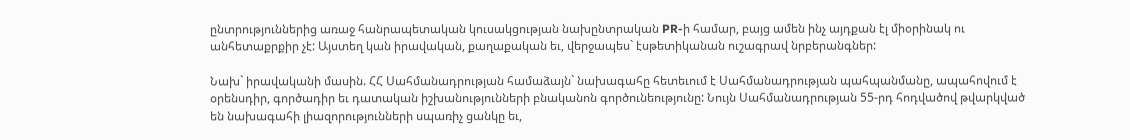ընտրություններից առաջ հանրապետական կուսակցության նախընտրական PR-ի համար, բայց ամեն ինչ այդքան էլ միօրինակ ու անհետաքրքիր չէ: Այստեղ կան իրավական, քաղաքական եւ, վերջապես` էսթետիկանան ուշագրավ նրբերանգներ:

Նախ` իրավականի մասին. ՀՀ Սահմանադրության համաձայն` նախագահը հետեւում է Սահմանադրության պահպանմանը, ապահովում է օրենսդիր, գործադիր եւ դատական իշխանությունների բնականոն գործունեությունը: Նույն Սահմանադրության 55-րդ հոդվածով թվարկված են նախագահի լիազորությունների սպառիչ ցանկը եւ,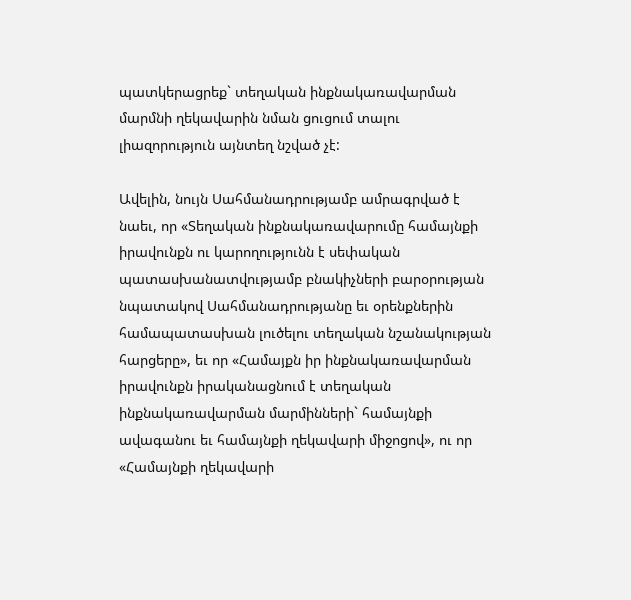պատկերացրեք` տեղական ինքնակառավարման մարմնի ղեկավարին նման ցուցում տալու լիազորություն այնտեղ նշված չէ:

Ավելին, նույն Սահմանադրությամբ ամրագրված է նաեւ, որ «Տեղական ինքնակառավարումը համայնքի իրավունքն ու կարողությունն է սեփական պատասխանատվությամբ բնակիչների բարօրության նպատակով Սահմանադրությանը եւ օրենքներին համապատասխան լուծելու տեղական նշանակության հարցերը», եւ որ «Համայքն իր ինքնակառավարման իրավունքն իրականացնում է տեղական ինքնակառավարման մարմինների` համայնքի ավագանու եւ համայնքի ղեկավարի միջոցով», ու որ «Համայնքի ղեկավարի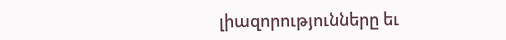լիազորությունները եւ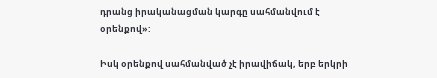դրանց իրականացման կարգը սահմանվում է օրենքով»:

Իսկ օրենքով սահմանված չէ իրավիճակ, երբ երկրի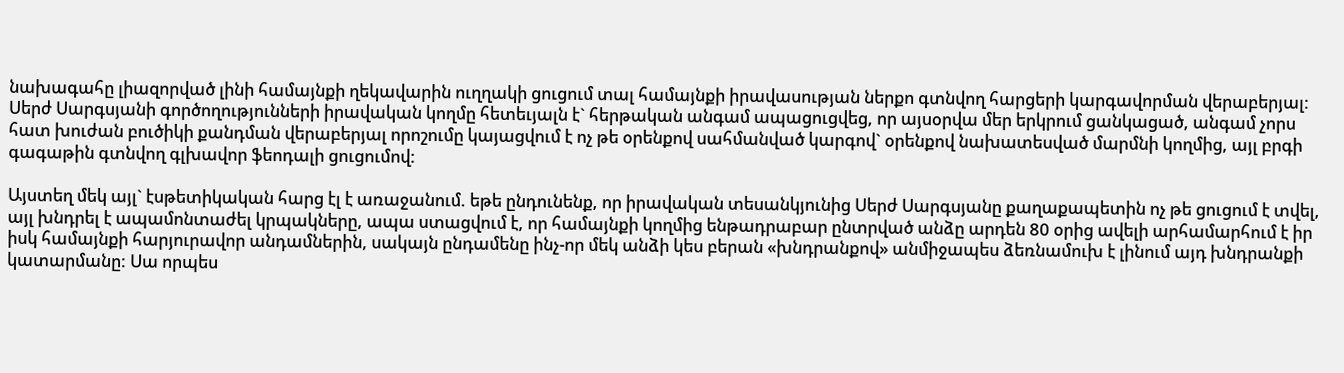նախագահը լիազորված լինի համայնքի ղեկավարին ուղղակի ցուցում տալ համայնքի իրավասության ներքո գտնվող հարցերի կարգավորման վերաբերյալ: Սերժ Սարգսյանի գործողությունների իրավական կողմը հետեւյալն է` հերթական անգամ ապացուցվեց, որ այսօրվա մեր երկրում ցանկացած, անգամ չորս հատ խուժան բուծիկի քանդման վերաբերյալ որոշումը կայացվում է ոչ թե օրենքով սահմանված կարգով` օրենքով նախատեսված մարմնի կողմից, այլ բրգի գագաթին գտնվող գլխավոր ֆեոդալի ցուցումով:

Այստեղ մեկ այլ` էսթետիկական հարց էլ է առաջանում. եթե ընդունենք, որ իրավական տեսանկյունից Սերժ Սարգսյանը քաղաքապետին ոչ թե ցուցում է տվել, այլ խնդրել է ապամոնտաժել կրպակները, ապա ստացվում է, որ համայնքի կողմից ենթադրաբար ընտրված անձը արդեն 80 օրից ավելի արհամարհում է իր իսկ համայնքի հարյուրավոր անդամներին, սակայն ընդամենը ինչ-որ մեկ անձի կես բերան «խնդրանքով» անմիջապես ձեռնամուխ է լինում այդ խնդրանքի կատարմանը: Սա որպես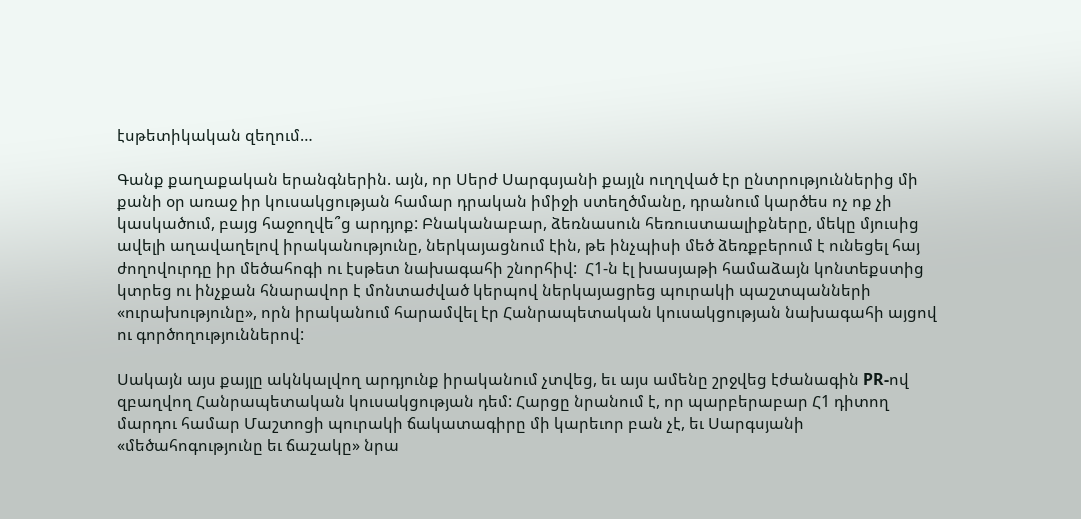էսթետիկական զեղում…

Գանք քաղաքական երանգներին. այն, որ Սերժ Սարգսյանի քայլն ուղղված էր ընտրություններից մի քանի օր առաջ իր կուսակցության համար դրական իմիջի ստեղծմանը, դրանում կարծես ոչ ոք չի կասկածում, բայց հաջողվե՞ց արդյոք: Բնականաբար, ձեռնասուն հեռուստաալիքները, մեկը մյուսից ավելի աղավաղելով իրականությունը, ներկայացնում էին, թե ինչպիսի մեծ ձեռքբերում է ունեցել հայ ժողովուրդը իր մեծահոգի ու էսթետ նախագահի շնորհիվ:  Հ1-ն էլ խասյաթի համաձայն կոնտեքստից կտրեց ու ինչքան հնարավոր է մոնտաժված կերպով ներկայացրեց պուրակի պաշտպանների «ուրախությունը», որն իրականում հարամվել էր Հանրապետական կուսակցության նախագահի այցով ու գործողություններով:

Սակայն այս քայլը ակնկալվող արդյունք իրականում չտվեց, եւ այս ամենը շրջվեց էժանագին PR-ով զբաղվող Հանրապետական կուսակցության դեմ: Հարցը նրանում է, որ պարբերաբար Հ1 դիտող մարդու համար Մաշտոցի պուրակի ճակատագիրը մի կարեւոր բան չէ, եւ Սարգսյանի «մեծահոգությունը եւ ճաշակը» նրա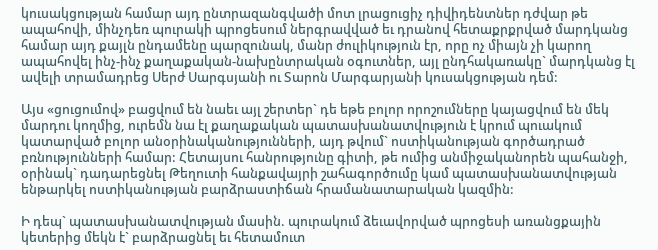կուսակցության համար այդ ընտրազանգվածի մոտ լրացուցիչ դիվիդենտներ դժվար թե ապահովի, մինչդեռ պուրակի պրոցեսում ներգրավված եւ դրանով հետաքրքրված մարդկանց համար այդ քայլն ընդամենը պարզունակ, մանր ժուլիկություն էր, որը ոչ միայն չի կարող ապահովել ինչ-ինչ քաղաքական-նախընտրական օգուտներ, այլ ընդհակառակը` մարդկանց էլ ավելի տրամադրեց Սերժ Սարգսյանի ու Տարոն Մարգարյանի կուսակցության դեմ:

Այս «ցուցումով» բացվում են նաեւ այլ շերտեր` դե եթե բոլոր որոշումները կայացվում են մեկ մարդու կողմից, ուրեմն նա էլ քաղաքական պատասխանատվություն է կրում պուակում կատարված բոլոր անօրինականությունների, այդ թվում` ոստիկանության գործադրած բռնությունների համար: Հետայսու հանրությունը գիտի, թե ումից անմիջականորեն պահանջի, օրինակ` դադարեցնել Թեղուտի հանքավայրի շահագործումը կամ պատասխանատվության ենթարկել ոստիկանության բարձրաստիճան հրամանատարական կազմին:

Ի դեպ` պատասխանատվության մասին. պուրակում ձեւավորված պրոցեսի առանցքային կետերից մեկն է` բարձրացնել եւ հետամուտ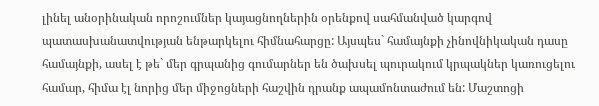լինել անօրինական որոշումներ կայացնողներին օրենքով սահմանված կարգով պատասխանատվության ենթարկելու հիմնահարցը: Այսպես` համայնքի չինովնիկական դասը համայնքի, ասել է թե` մեր գրպանից գումարներ են ծախսել պուրակում կրպակներ կառուցելու համար, հիմա էլ նորից մեր միջոցների հաշվին դրանք ապամոնտաժում են: Մաշտոցի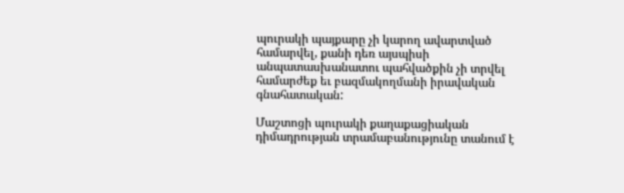պուրակի պայքարը չի կարող ավարտված համարվել, քանի դեռ այսպիսի անպատասխանատու պահվածքին չի տրվել համարժեք եւ բազմակողմանի իրավական գնահատական:

Մաշտոցի պուրակի քաղաքացիական դիմադրության տրամաբանությունը տանում է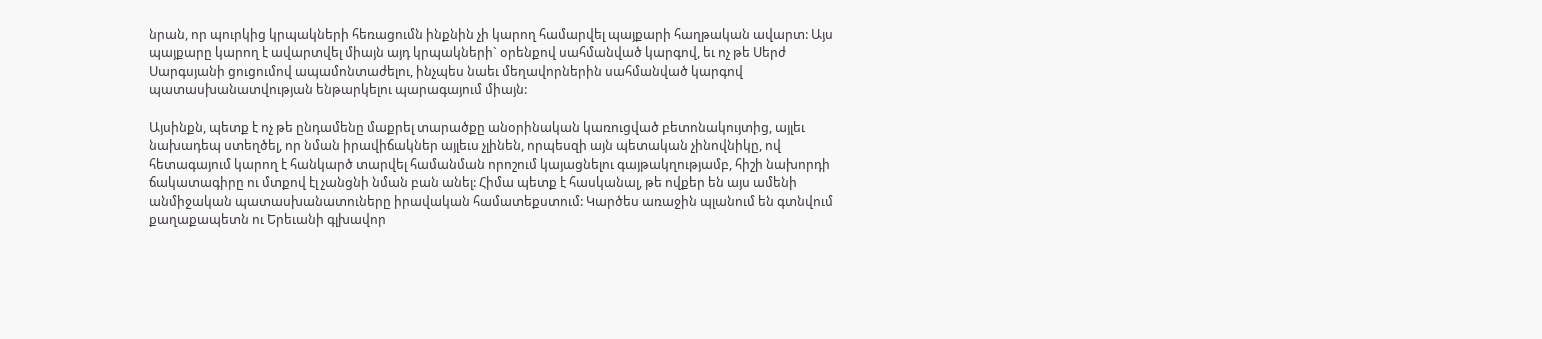նրան, որ պուրկից կրպակների հեռացումն ինքնին չի կարող համարվել պայքարի հաղթական ավարտ: Այս պայքարը կարող է ավարտվել միայն այդ կրպակների` օրենքով սահմանված կարգով, եւ ոչ թե Սերժ Սարգսյանի ցուցումով ապամոնտաժելու, ինչպես նաեւ մեղավորներին սահմանված կարգով պատասխանատվության ենթարկելու պարագայում միայն:

Այսինքն, պետք է ոչ թե ընդամենը մաքրել տարածքը անօրինական կառուցված բետոնակույտից, այլեւ նախադեպ ստեղծել, որ նման իրավիճակներ այլեւս չլինեն, որպեսզի այն պետական չինովնիկը, ով հետագայում կարող է հանկարծ տարվել համանման որոշում կայացնելու գայթակղությամբ, հիշի նախորդի ճակատագիրը ու մտքով էլ չանցնի նման բան անել: Հիմա պետք է հասկանալ, թե ովքեր են այս ամենի անմիջական պատասխանատուները իրավական համատեքստում: Կարծես առաջին պլանում են գտնվում քաղաքապետն ու Երեւանի գլխավոր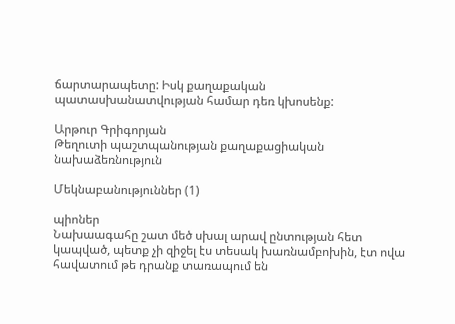ճարտարապետը: Իսկ քաղաքական պատասխանատվության համար դեռ կխոսենք:

Արթուր Գրիգորյան
Թեղուտի պաշտպանության քաղաքացիական նախաձեռնություն

Մեկնաբանություններ (1)

պիոներ
Նախաագահը շատ մեծ սխալ արավ ընտության հետ կապված, պետք չի զիջել էս տեսակ խառնամբոխին, էտ ովա հավատում թե դրանք տառապում են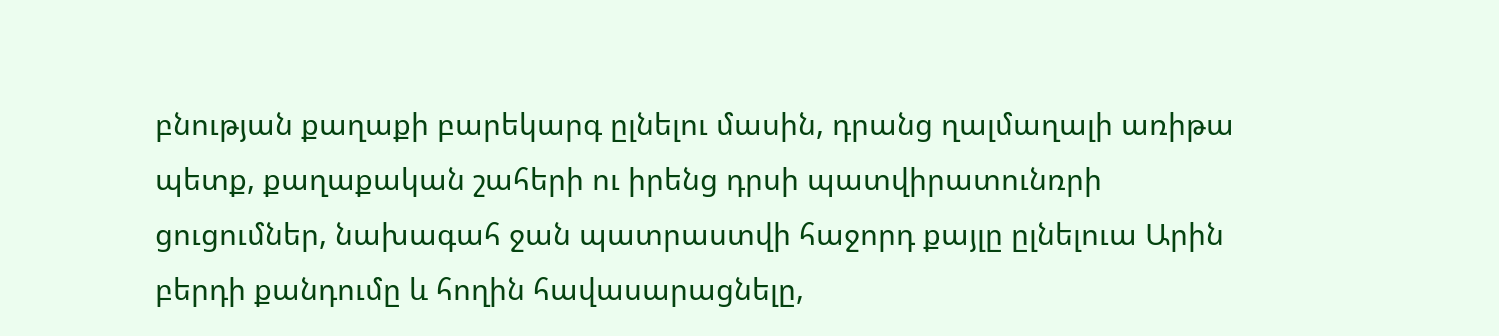բնության քաղաքի բարեկարգ ըլնելու մասին, դրանց ղալմաղալի առիթա պետք, քաղաքական շահերի ու իրենց դրսի պատվիրատունռրի ցուցումներ, նախագահ ջան պատրաստվի հաջորդ քայլը ըլնելուա Արին բերդի քանդումը և հողին հավասարացնելը,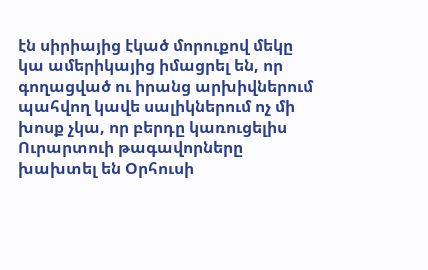էն սիրիայից էկած մորուքով մեկը կա ամերիկայից իմացրել են, որ գողացված ու իրանց արխիվներում պահվող կավե սալիկներում ոչ մի խոսք չկա, որ բերդը կառուցելիս Ուրարտուի թագավորները խախտել են Օրհուսի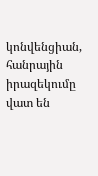կոնվենցիան, հանրային իրազեկումը վատ են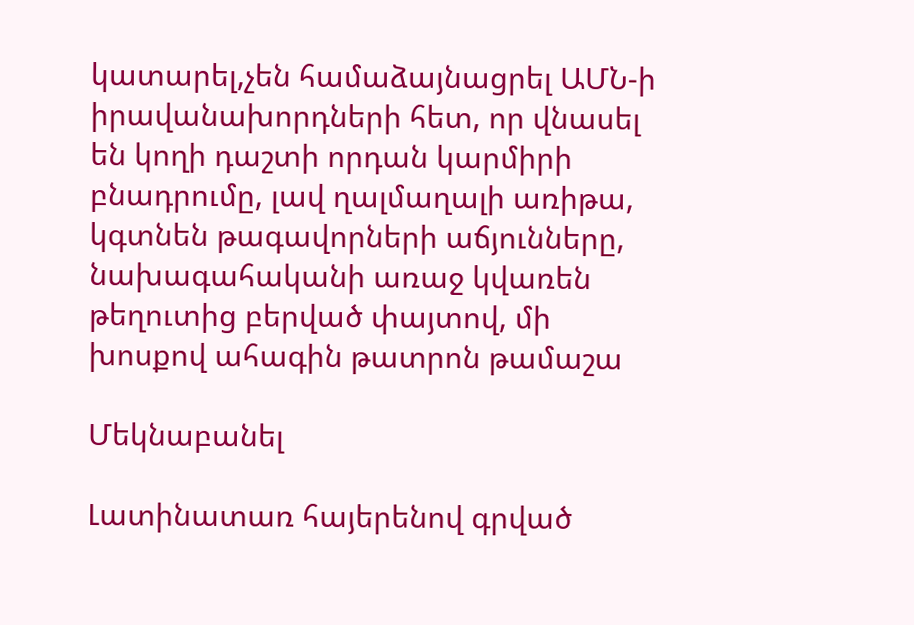կատարել,չեն համաձայնացրել ԱՄՆ-ի իրավանախորդների հետ, որ վնասել են կողի դաշտի որդան կարմիրի բնադրումը, լավ ղալմաղալի առիթա, կգտնեն թագավորների աճյունները, նախագահականի առաջ կվառեն թեղուտից բերված փայտով, մի խոսքով ահագին թատրոն թամաշա

Մեկնաբանել

Լատինատառ հայերենով գրված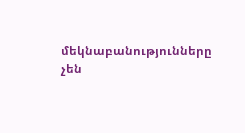մեկնաբանությունները չեն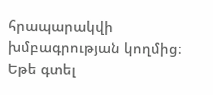հրապարակվի խմբագրության կողմից։
Եթե գտել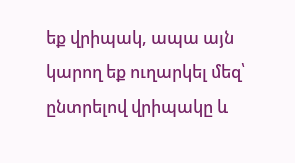եք վրիպակ, ապա այն կարող եք ուղարկել մեզ՝ ընտրելով վրիպակը և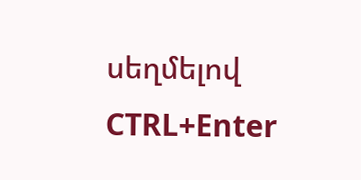սեղմելով CTRL+Enter